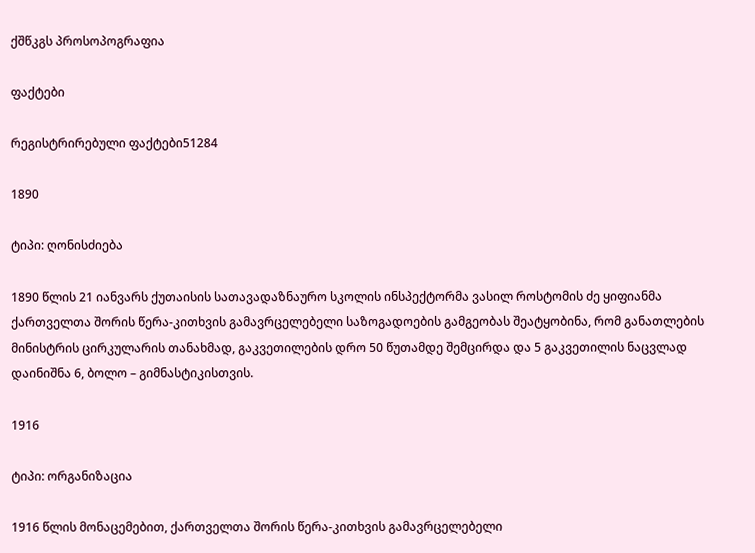ქშწკგს პროსოპოგრაფია

ფაქტები

რეგისტრირებული ფაქტები51284

1890

ტიპი: ღონისძიება

1890 წლის 21 იანვარს ქუთაისის სათავადაზნაურო სკოლის ინსპექტორმა ვასილ როსტომის ძე ყიფიანმა ქართველთა შორის წერა-კითხვის გამავრცელებელი საზოგადოების გამგეობას შეატყობინა, რომ განათლების მინისტრის ცირკულარის თანახმად, გაკვეთილების დრო 50 წუთამდე შემცირდა და 5 გაკვეთილის ნაცვლად დაინიშნა 6, ბოლო – გიმნასტიკისთვის.

1916

ტიპი: ორგანიზაცია

1916 წლის მონაცემებით, ქართველთა შორის წერა-კითხვის გამავრცელებელი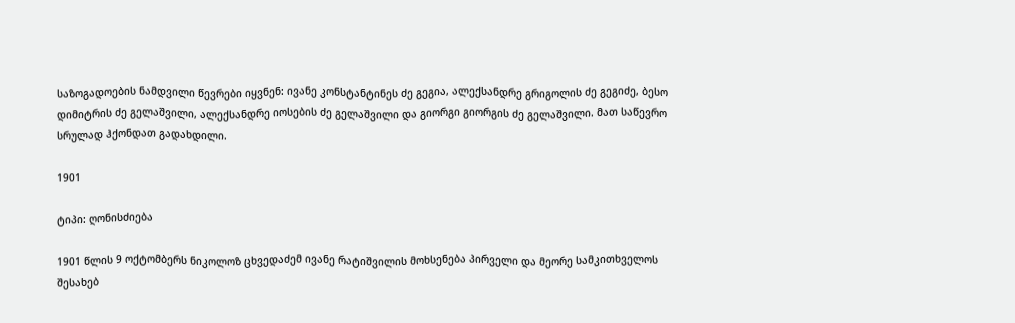საზოგადოების ნამდვილი წევრები იყვნენ: ივანე კონსტანტინეს ძე გეგია, ალექსანდრე გრიგოლის ძე გეგიძე, ბესო დიმიტრის ძე გელაშვილი, ალექსანდრე იოსების ძე გელაშვილი და გიორგი გიორგის ძე გელაშვილი. მათ საწევრო სრულად ჰქონდათ გადახდილი.

1901

ტიპი: ღონისძიება

1901 წლის 9 ოქტომბერს ნიკოლოზ ცხვედაძემ ივანე რატიშვილის მოხსენება პირველი და მეორე სამკითხველოს შესახებ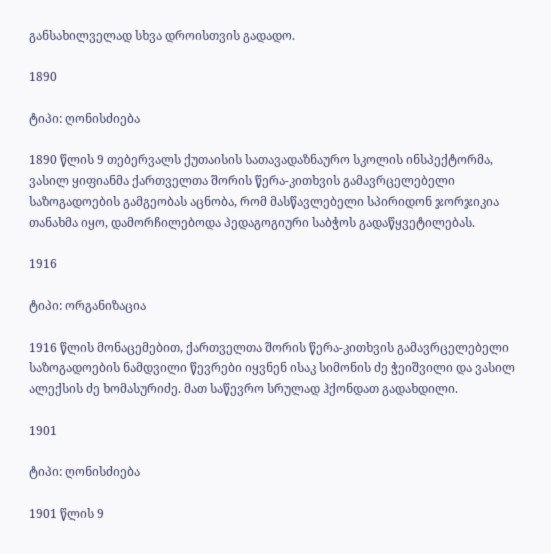განსახილველად სხვა დროისთვის გადადო.

1890

ტიპი: ღონისძიება

1890 წლის 9 თებერვალს ქუთაისის სათავადაზნაურო სკოლის ინსპექტორმა, ვასილ ყიფიანმა ქართველთა შორის წერა-კითხვის გამავრცელებელი საზოგადოების გამგეობას აცნობა, რომ მასწავლებელი სპირიდონ ჯორჯიკია თანახმა იყო, დამორჩილებოდა პედაგოგიური საბჭოს გადაწყვეტილებას.

1916

ტიპი: ორგანიზაცია

1916 წლის მონაცემებით, ქართველთა შორის წერა-კითხვის გამავრცელებელი საზოგადოების ნამდვილი წევრები იყვნენ ისაკ სიმონის ძე ჭეიშვილი და ვასილ ალექსის ძე ხომასურიძე. მათ საწევრო სრულად ჰქონდათ გადახდილი.

1901

ტიპი: ღონისძიება

1901 წლის 9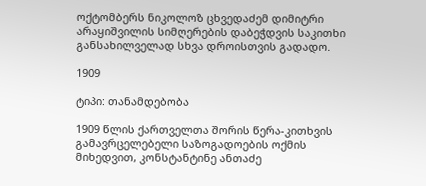ოქტომბერს ნიკოლოზ ცხვედაძემ დიმიტრი არაყიშვილის სიმღერების დაბეჭდვის საკითხი განსახილველად სხვა დროისთვის გადადო.

1909

ტიპი: თანამდებობა

1909 წლის ქართველთა შორის წერა-კითხვის გამავრცელებელი საზოგადოების ოქმის მიხედვით, კონსტანტინე ანთაძე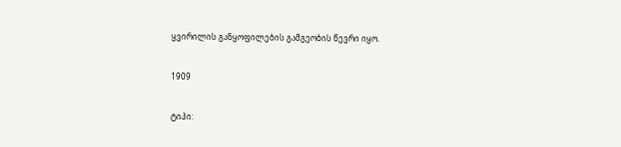ყვირილის განყოფილების გამგეობის წევრი იყო.

1909

ტიპი: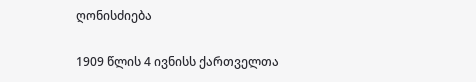ღონისძიება

1909 წლის 4 ივნისს ქართველთა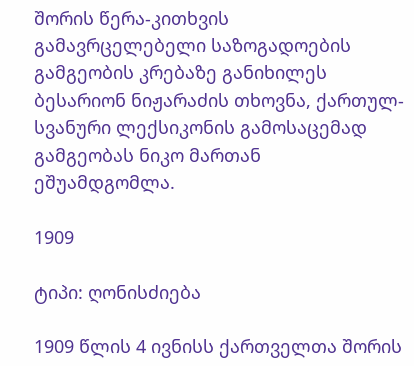შორის წერა-კითხვის გამავრცელებელი საზოგადოების გამგეობის კრებაზე განიხილეს ბესარიონ ნიჟარაძის თხოვნა, ქართულ-სვანური ლექსიკონის გამოსაცემად გამგეობას ნიკო მართან ეშუამდგომლა.

1909

ტიპი: ღონისძიება

1909 წლის 4 ივნისს ქართველთა შორის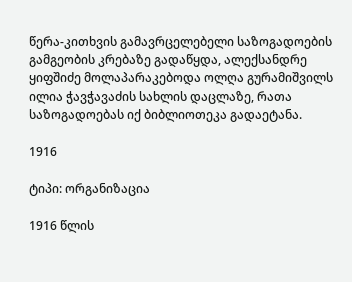წერა-კითხვის გამავრცელებელი საზოგადოების გამგეობის კრებაზე გადაწყდა, ალექსანდრე ყიფშიძე მოლაპარაკებოდა ოლღა გურამიშვილს ილია ჭავჭავაძის სახლის დაცლაზე, რათა საზოგადოებას იქ ბიბლიოთეკა გადაეტანა.

1916

ტიპი: ორგანიზაცია

1916 წლის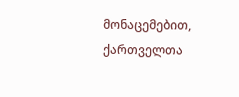მონაცემებით, ქართველთა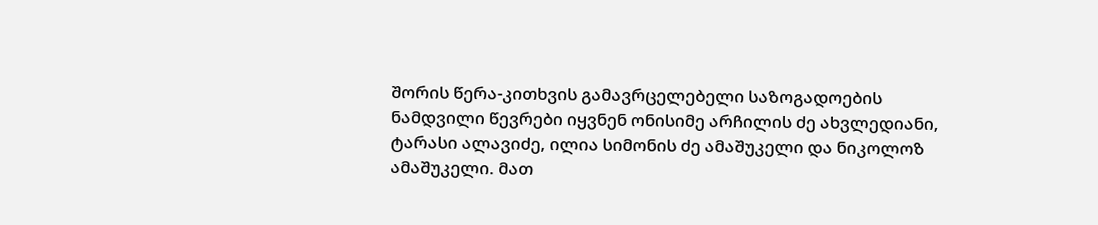შორის წერა-კითხვის გამავრცელებელი საზოგადოების ნამდვილი წევრები იყვნენ ონისიმე არჩილის ძე ახვლედიანი, ტარასი ალავიძე, ილია სიმონის ძე ამაშუკელი და ნიკოლოზ ამაშუკელი. მათ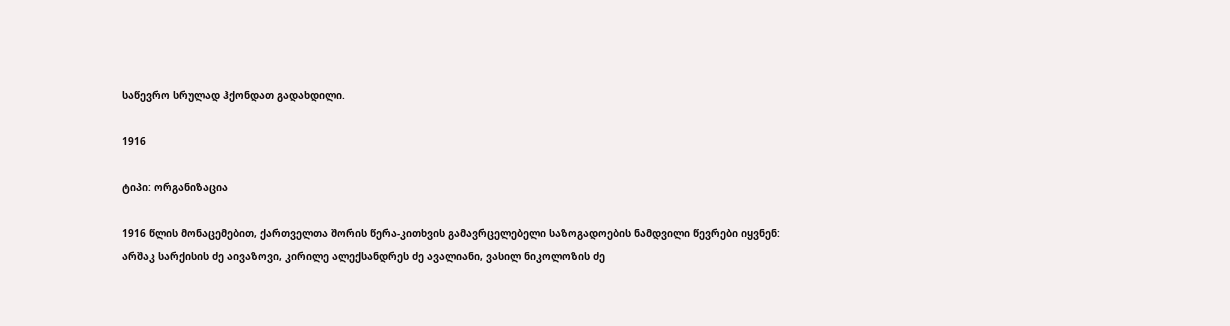საწევრო სრულად ჰქონდათ გადახდილი.

1916

ტიპი: ორგანიზაცია

1916 წლის მონაცემებით, ქართველთა შორის წერა-კითხვის გამავრცელებელი საზოგადოების ნამდვილი წევრები იყვნენ: არშაკ სარქისის ძე აივაზოვი, კირილე ალექსანდრეს ძე ავალიანი, ვასილ ნიკოლოზის ძე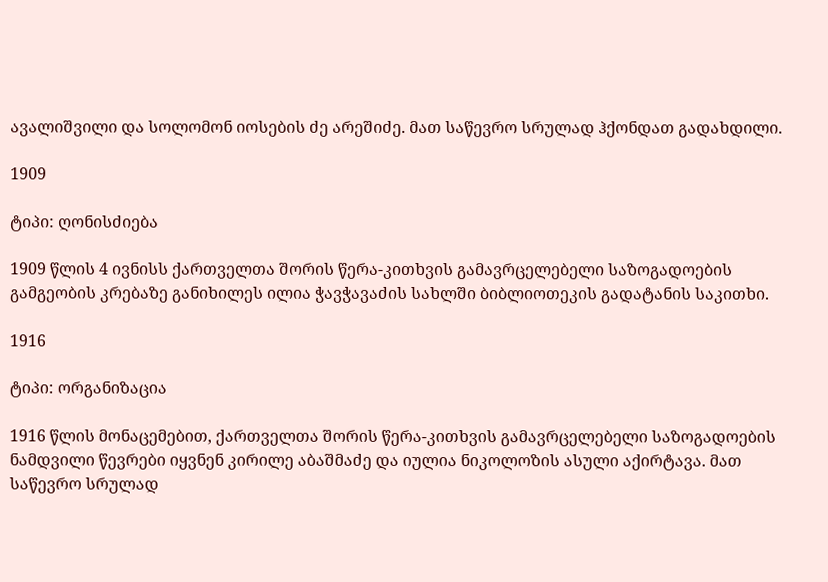ავალიშვილი და სოლომონ იოსების ძე არეშიძე. მათ საწევრო სრულად ჰქონდათ გადახდილი.

1909

ტიპი: ღონისძიება

1909 წლის 4 ივნისს ქართველთა შორის წერა-კითხვის გამავრცელებელი საზოგადოების გამგეობის კრებაზე განიხილეს ილია ჭავჭავაძის სახლში ბიბლიოთეკის გადატანის საკითხი.

1916

ტიპი: ორგანიზაცია

1916 წლის მონაცემებით, ქართველთა შორის წერა-კითხვის გამავრცელებელი საზოგადოების ნამდვილი წევრები იყვნენ კირილე აბაშმაძე და იულია ნიკოლოზის ასული აქირტავა. მათ საწევრო სრულად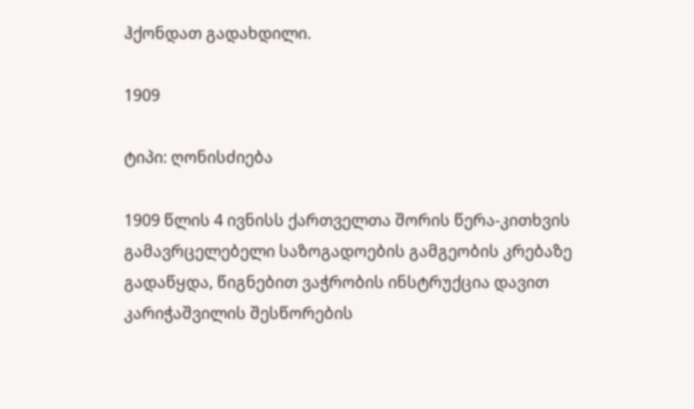ჰქონდათ გადახდილი.

1909

ტიპი: ღონისძიება

1909 წლის 4 ივნისს ქართველთა შორის წერა-კითხვის გამავრცელებელი საზოგადოების გამგეობის კრებაზე გადაწყდა, წიგნებით ვაჭრობის ინსტრუქცია დავით კარიჭაშვილის შესწორების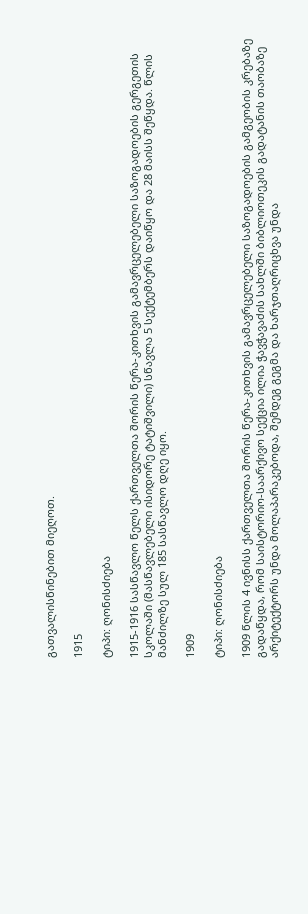გათვალისწინებით მიეღოთ.

1915

ტიპი: ღონისძიება

1915-1916 სასწავლო წელს ქართველთა შორის წერა-კითხვის გამავრცელებელი საზოგადოების გერგეთის სკოლაში (მასწავლებელი ისიდორე ტატიშვილი) სწავლა 5 სექტემბერს დაიწყო და 28 მაისს შეწყდა. წლის მანძილზე სულ 185 სასწავლო დღე იყო.

1909

ტიპი: ღონისძიება

1909 წლის 4 ივნისს ქართველთა შორის წერა-კითხვის გამავრცელებელი საზოგადოების გამგეობის კრებაზე გადაწყდა, რომ საისტორიო-საარქივო სექცია ილია ჭავჭავაძის სახლში ბიბლიოთეკის გადატანის თაობაზე არქიტექტორს უნდა მოლაპარაკებოდა, შემდეგ გეგმა და ხარჯთაღრიცხვა უნდა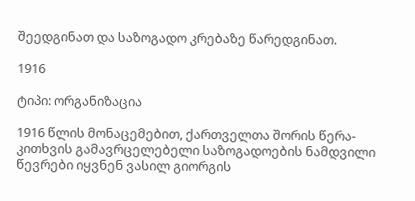შეედგინათ და საზოგადო კრებაზე წარედგინათ.

1916

ტიპი: ორგანიზაცია

1916 წლის მონაცემებით, ქართველთა შორის წერა-კითხვის გამავრცელებელი საზოგადოების ნამდვილი წევრები იყვნენ ვასილ გიორგის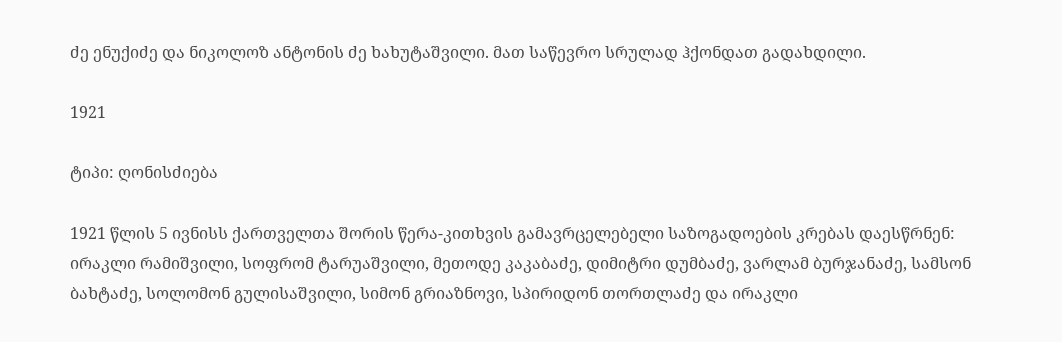ძე ენუქიძე და ნიკოლოზ ანტონის ძე ხახუტაშვილი. მათ საწევრო სრულად ჰქონდათ გადახდილი.

1921

ტიპი: ღონისძიება

1921 წლის 5 ივნისს ქართველთა შორის წერა-კითხვის გამავრცელებელი საზოგადოების კრებას დაესწრნენ: ირაკლი რამიშვილი, სოფრომ ტარუაშვილი, მეთოდე კაკაბაძე, დიმიტრი დუმბაძე, ვარლამ ბურჯანაძე, სამსონ ბახტაძე, სოლომონ გულისაშვილი, სიმონ გრიაზნოვი, სპირიდონ თორთლაძე და ირაკლი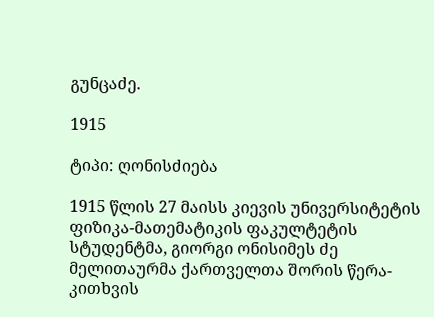გუნცაძე.

1915

ტიპი: ღონისძიება

1915 წლის 27 მაისს კიევის უნივერსიტეტის ფიზიკა-მათემატიკის ფაკულტეტის სტუდენტმა, გიორგი ონისიმეს ძე მელითაურმა ქართველთა შორის წერა-კითხვის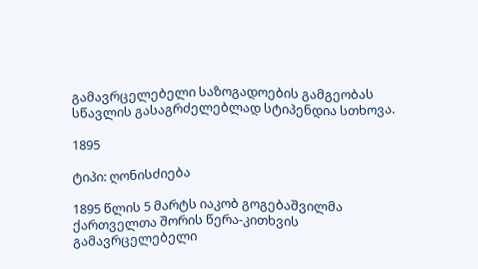გამავრცელებელი საზოგადოების გამგეობას სწავლის გასაგრძელებლად სტიპენდია სთხოვა.

1895

ტიპი: ღონისძიება

1895 წლის 5 მარტს იაკობ გოგებაშვილმა ქართველთა შორის წერა-კითხვის გამავრცელებელი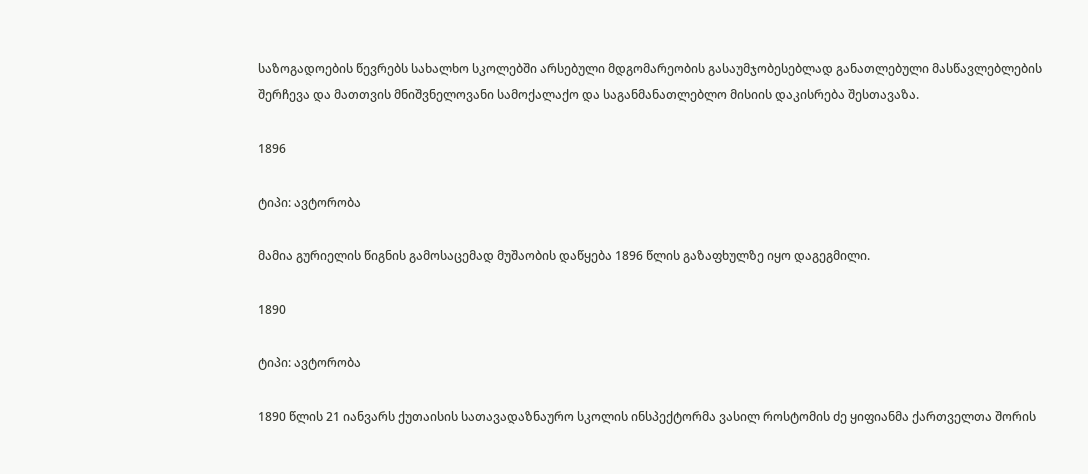საზოგადოების წევრებს სახალხო სკოლებში არსებული მდგომარეობის გასაუმჯობესებლად განათლებული მასწავლებლების შერჩევა და მათთვის მნიშვნელოვანი სამოქალაქო და საგანმანათლებლო მისიის დაკისრება შესთავაზა.

1896

ტიპი: ავტორობა

მამია გურიელის წიგნის გამოსაცემად მუშაობის დაწყება 1896 წლის გაზაფხულზე იყო დაგეგმილი.

1890

ტიპი: ავტორობა

1890 წლის 21 იანვარს ქუთაისის სათავადაზნაურო სკოლის ინსპექტორმა ვასილ როსტომის ძე ყიფიანმა ქართველთა შორის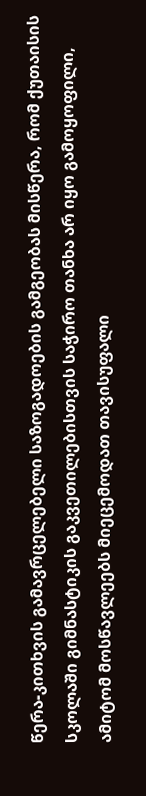წერა-კითხვის გამავრცელებელი საზოგადოების გამგეობას მისწერა, რომ ქუთაისის სკოლაში გიმნასტიკის გაკვეთილებისთვის საჭირო თანხა არ იყო გამოყოფილი, ამიტომ მოსწავლეებს მიეცემოდათ თავისუფალი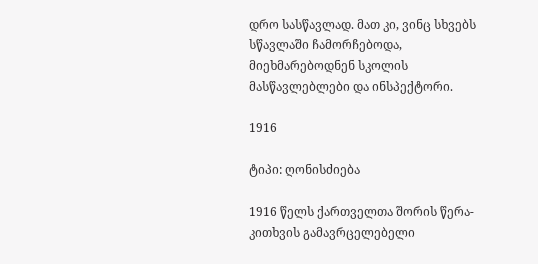დრო სასწავლად. მათ კი, ვინც სხვებს სწავლაში ჩამორჩებოდა, მიეხმარებოდნენ სკოლის მასწავლებლები და ინსპექტორი.

1916

ტიპი: ღონისძიება

1916 წელს ქართველთა შორის წერა-კითხვის გამავრცელებელი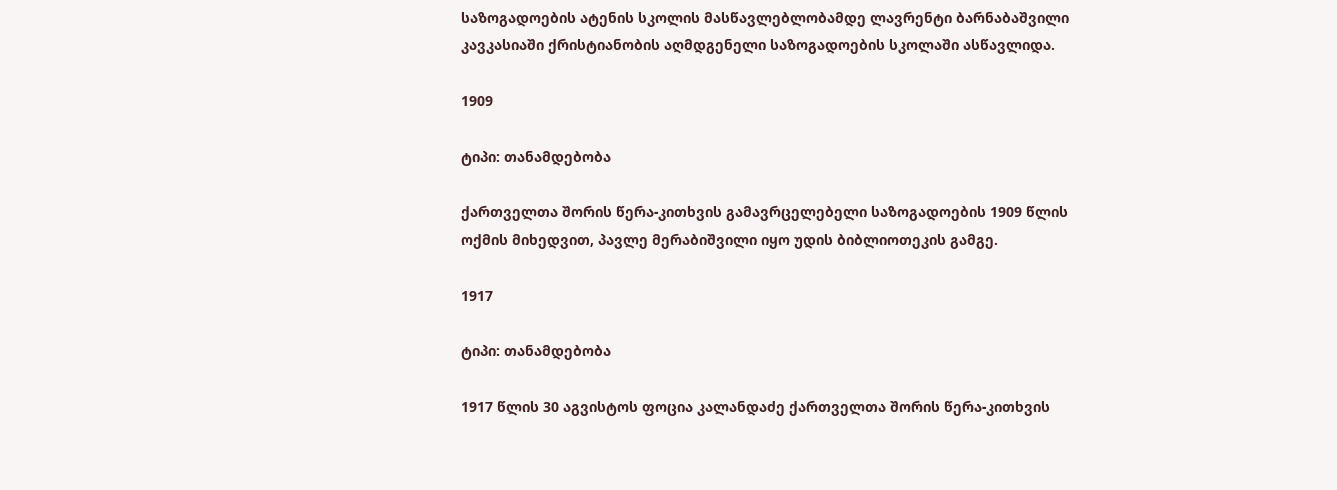საზოგადოების ატენის სკოლის მასწავლებლობამდე ლავრენტი ბარნაბაშვილი კავკასიაში ქრისტიანობის აღმდგენელი საზოგადოების სკოლაში ასწავლიდა.

1909

ტიპი: თანამდებობა

ქართველთა შორის წერა-კითხვის გამავრცელებელი საზოგადოების 1909 წლის ოქმის მიხედვით, პავლე მერაბიშვილი იყო უდის ბიბლიოთეკის გამგე.

1917

ტიპი: თანამდებობა

1917 წლის 30 აგვისტოს ფოცია კალანდაძე ქართველთა შორის წერა-კითხვის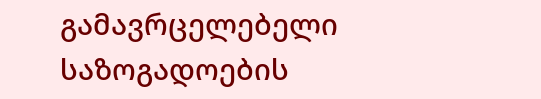გამავრცელებელი საზოგადოების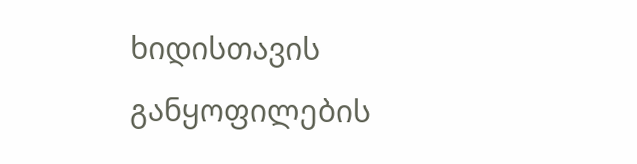ხიდისთავის განყოფილების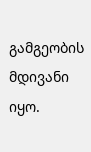გამგეობის მდივანი იყო.